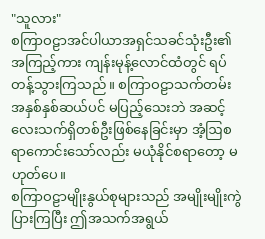"သူလား"
စကြာဝဠာအင်ပါယာအရှင်သခင်သုံးဦး၏ အကြည့်ကား ကျန်းမုန့်လောင်ထံတွင် ရပ်တန့်သွားကြသည်။ စကြာဝဠာသက်တမ်း အနှစ်နှစ်ဆယ်ပင် မပြည့်သေးဘဲ အဆင့်လေးသက်ရှိတစ်ဦးဖြစ်နေခြင်းမှာ အံ့ဩစရာကောင်းသော်လည်း မယုံနိုင်စရာတော့ မဟုတ်ပေ။
စကြာဝဠာမျိုးနွယ်စုများသည် အမျိုးမျိုးကွဲပြားကြပြီး ဤအသက်အရွယ်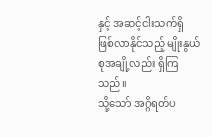နှင့် အဆင့်ငါးသက်ရှိ ဖြစ်လာနိုင်သည့် မျိုးနွယ်စုအချို့လည်း ရှိကြသည်။
သို့သော် အဂ္ဂိရတ်ပ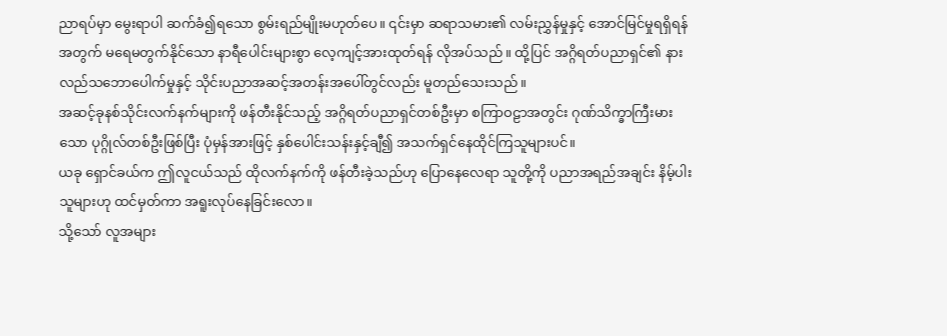ညာရပ်မှာ မွေးရာပါ ဆက်ခံ၍ရသော စွမ်းရည်မျိုးမဟုတ်ပေ။ ၎င်းမှာ ဆရာသမား၏ လမ်းညွှန်မှုနှင့် အောင်မြင်မှုရရှိရန်အတွက် မရေမတွက်နိုင်သော နာရီပေါင်းများစွာ လေ့ကျင့်အားထုတ်ရန် လိုအပ်သည်။ ထို့ပြင် အဂ္ဂိရတ်ပညာရှင်၏ နားလည်သဘောပေါက်မှုနှင့် သိုင်းပညာအဆင့်အတန်းအပေါ်တွင်လည်း မူတည်သေးသည်။
အဆင့်ခုနစ်သိုင်းလက်နက်များကို ဖန်တီးနိုင်သည့် အဂ္ဂိရတ်ပညာရှင်တစ်ဦးမှာ စကြာဝဠာအတွင်း ဂုဏ်သိက္ခာကြီးမားသော ပုဂ္ဂိုလ်တစ်ဦးဖြစ်ပြီး ပုံမှန်အားဖြင့် နှစ်ပေါင်းသန်းနှင့်ချီ၍ အသက်ရှင်နေထိုင်ကြသူများပင်။
ယခု ရှောင်ခယ်က ဤလူငယ်သည် ထိုလက်နက်ကို ဖန်တီးခဲ့သည်ဟု ပြောနေလေရာ သူတို့ကို ပညာအရည်အချင်း နိမ့်ပါးသူများဟု ထင်မှတ်ကာ အရူးလုပ်နေခြင်းလော။
သို့သော် လူအများ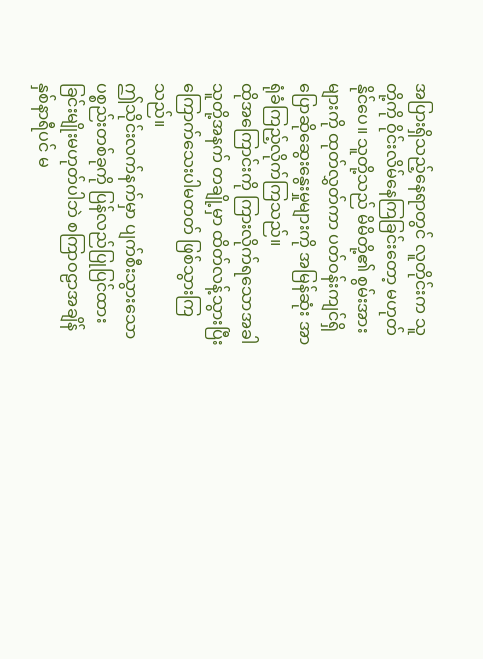အပြားရှိသည့်နေရာတွင် လူတိုင်းက သူတို့ကို ဝိုင်းလိမ်နေကြခြင်းတော့ မဟုတ်နိုင်ပေ။ သူတို့သည် မိမိတို့၏ စွမ်းအားများကို ထုတ်လွှတ်ကာ ပတ်ဝန်းကျင်ရှိ ပြောဆိုဆွေးနွေးမှုများကို အမြန်ဆုံး အာရုံခံကြည့်လိုက်ကြသည်။
ထိုအကြောင်းကို ကြားလိုက်ရသောအခါ သူတို့အနက် တချို့မှာ ထိတ်လန့်သွားပြီး ကြောက်သေးပါမတတ် ဖြစ်သွားကြသည်။
ဤသိုင်းလက်နက်မှာ ပျက်စီးသွားသော ပစ္စည်းတစ်ခုကို ပြန်လည်ပြုပြင်ထားခြင်းမျိုးမဟုတ်ပါဘဲ စကြာဝဠာအချိန်နှစ်နာရီပင် မ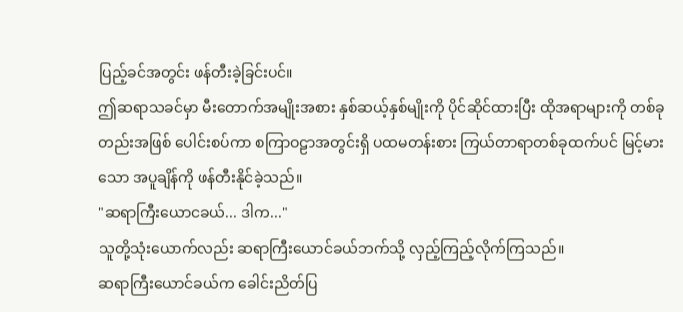ပြည့်ခင်အတွင်း ဖန်တီးခဲ့ခြင်းပင်။
ဤဆရာသခင်မှာ မီးတောက်အမျိုးအစား နှစ်ဆယ့်နှစ်မျိုးကို ပိုင်ဆိုင်ထားပြီး ထိုအရာများကို တစ်ခုတည်းအဖြစ် ပေါင်းစပ်ကာ စကြာဝဠာအတွင်းရှိ ပထမတန်းစား ကြယ်တာရာတစ်ခုထက်ပင် မြင့်မားသော အပူချိန်ကို ဖန်တီးနိုင်ခဲ့သည်။
"ဆရာကြီးယောငခယ်... ဒါက..."
သူတို့သုံးယောက်လည်း ဆရာကြီးယောင်ခယ်ဘက်သို့ လှည့်ကြည့်လိုက်ကြသည်။
ဆရာကြီးယောင်ခယ်က ခေါင်းညိတ်ပြ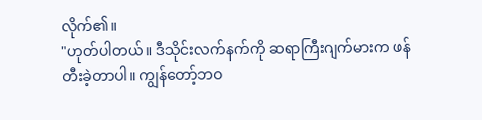လိုက်၏။
"ဟုတ်ပါတယ်။ ဒီသိုင်းလက်နက်ကို ဆရာကြီးဂျက်မားက ဖန်တီးခဲ့တာပါ။ ကျွန်တော့်ဘဝ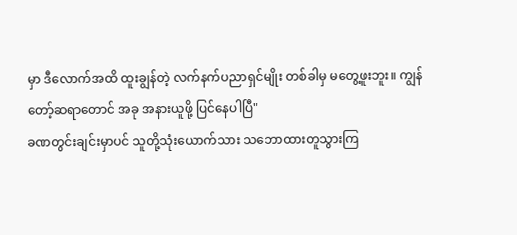မှာ ဒီလောက်အထိ ထူးချွန်တဲ့ လက်နက်ပညာရှင်မျိုး တစ်ခါမှ မတွေ့ဖူးဘူး။ ကျွန်တော့်ဆရာတောင် အခု အနားယူဖို့ ပြင်နေပါပြီ"
ခဏတွင်းချင်းမှာပင် သူတို့သုံးယောက်သား သဘောထားတူသွားကြ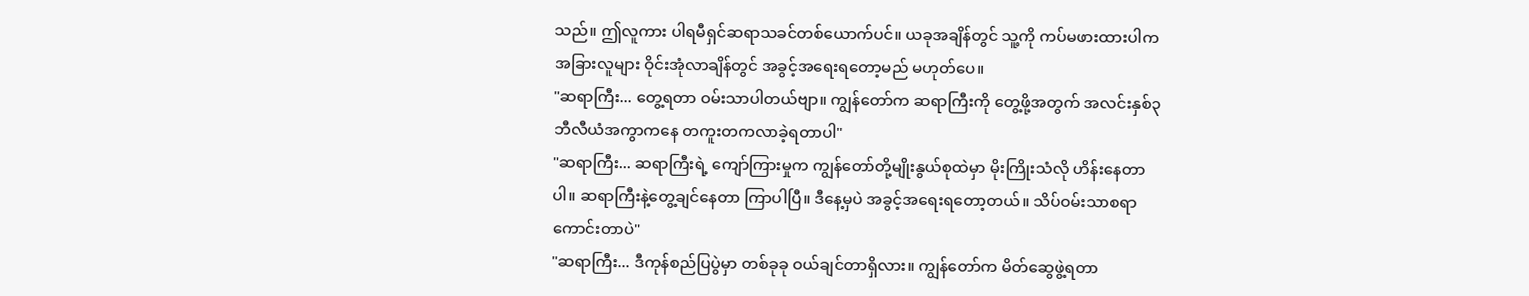သည်။ ဤလူကား ပါရမီရှင်ဆရာသခင်တစ်ယောက်ပင်။ ယခုအချိန်တွင် သူ့ကို ကပ်မဖားထားပါက အခြားလူများ ဝိုင်းအုံလာချိန်တွင် အခွင့်အရေးရတော့မည် မဟုတ်ပေ။
"ဆရာကြီး... တွေ့ရတာ ဝမ်းသာပါတယ်ဗျာ။ ကျွန်တော်က ဆရာကြီးကို တွေ့ဖို့အတွက် အလင်းနှစ်၃ဘီလီယံအကွာကနေ တကူးတကလာခဲ့ရတာပါ"
"ဆရာကြီး... ဆရာကြီးရဲ့ ကျော်ကြားမှုက ကျွန်တော်တို့မျိုးနွယ်စုထဲမှာ မိုးကြိုးသံလို ဟိန်းနေတာပါ။ ဆရာကြီးနဲ့တွေ့ချင်နေတာ ကြာပါပြီ။ ဒီနေ့မှပဲ အခွင့်အရေးရတော့တယ်။ သိပ်ဝမ်းသာစရာ ကောင်းတာပဲ"
"ဆရာကြီး... ဒီကုန်စည်ပြပွဲမှာ တစ်ခုခု ဝယ်ချင်တာရှိလား။ ကျွန်တော်က မိတ်ဆွေဖွဲ့ရတာ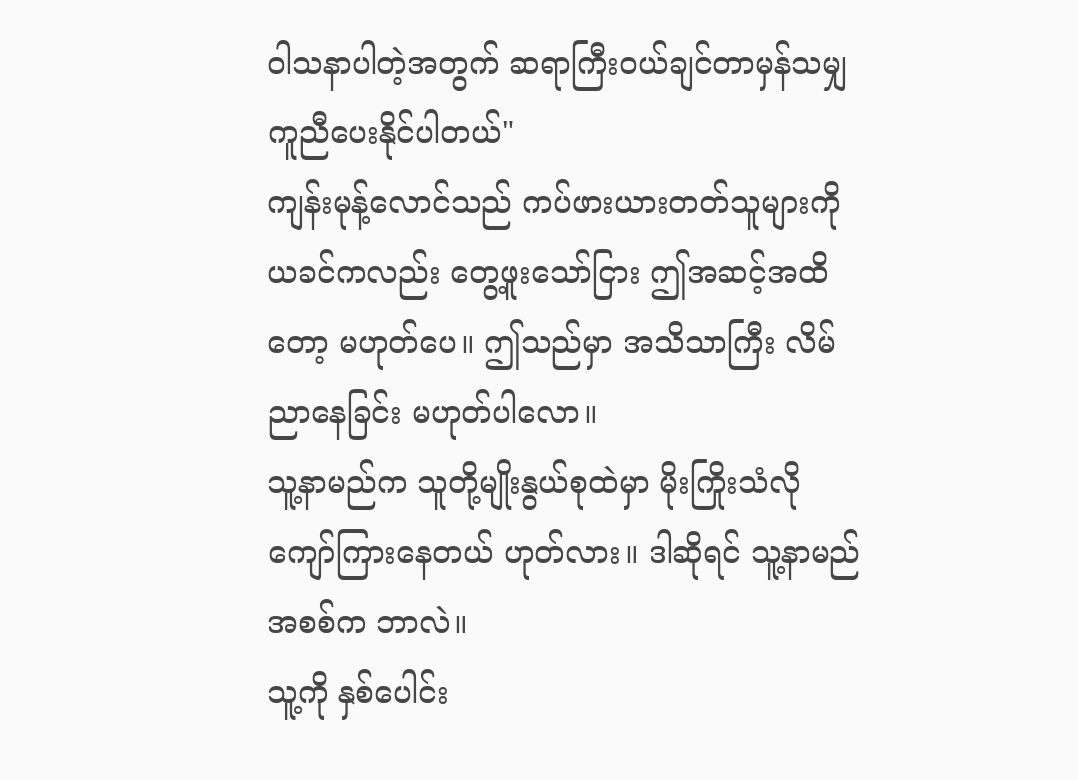ဝါသနာပါတဲ့အတွက် ဆရာကြီးဝယ်ချင်တာမှန်သမျှ ကူညီပေးနိုင်ပါတယ်"
ကျန်းမုန့်လောင်သည် ကပ်ဖားယားတတ်သူများကို ယခင်ကလည်း တွေ့ဖူးသော်ငြား ဤအဆင့်အထိတော့ မဟုတ်ပေ။ ဤသည်မှာ အသိသာကြီး လိမ်ညာနေခြင်း မဟုတ်ပါလော။
သူ့နာမည်က သူတို့မျိုးနွယ်စုထဲမှာ မိုးကြိုးသံလို ကျော်ကြားနေတယ် ဟုတ်လား။ ဒါဆိုရင် သူ့နာမည်အစစ်က ဘာလဲ။
သူ့ကို နှစ်ပေါင်း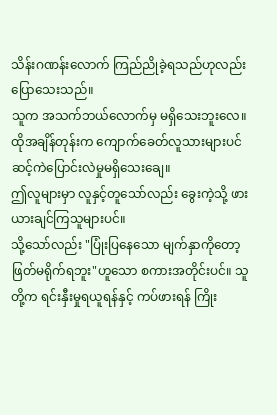သိန်းဂဏန်းလောက် ကြည်ညိုခဲ့ရသည်ဟုလည်း ပြောသေးသည်။
သူက အသက်ဘယ်လောက်မှ မရှိသေးဘူးလေ။
ထိုအချိန်တုန်းက ကျောက်ခေတ်လူသားများပင် ဆင့်ကဲပြောင်းလဲမှုမရှိသေးချေ။
ဤလူများမှာ လူနှင့်တူသော်လည်း ခွေးကဲ့သို့ ဖားယားချင်ကြသူများပင်။
သို့သော်လည်း "ပြုံးပြနေသော မျက်နှာကိုတော့ ဖြတ်မရိုက်ရဘူး"ဟူသော စကားအတိုင်းပင်။ သူတို့က ရင်းနှီးမှုရယူရန်နှင့် ကပ်ဖားရန် ကြိုး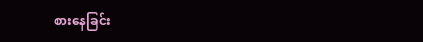စားနေခြင်း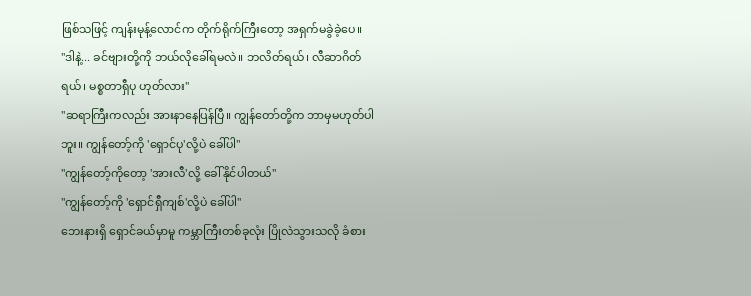ဖြစ်သဖြင့် ကျန်းမုန့်လောင်က တိုက်ရိုက်ကြီးတော့ အရှက်မခွဲခဲ့ပေ။
"ဒါနဲ့... ခင်ဗျားတို့ကို ဘယ်လိုခေါ်ရမလဲ။ ဘလိတ်ရယ်၊ လီဆာဂိတ်ရယ်၊ မစ္စတာရှီပု ဟုတ်လား"
"ဆရာကြီးကလည်း အားနာနေပြန်ပြီ။ ကျွန်တော်တို့က ဘာမှမဟုတ်ပါဘူး။ ကျွန်တော့်ကို 'ရှောင်ပု'လို့ပဲ ခေါ်ပါ"
"ကျွန်တော့်ကိုတော့ 'အားလီ'လို့ ခေါ်နိုင်ပါတယ်"
"ကျွန်တော့်ကို 'ရှောင်ရှီကျစ်'လို့ပဲ ခေါ်ပါ"
ဘေးနားရှိ ရှောင်ခယ်မှာမူ ကမ္ဘာကြီးတစ်ခုလုံး ပြိုလဲသွားသလို ခံစား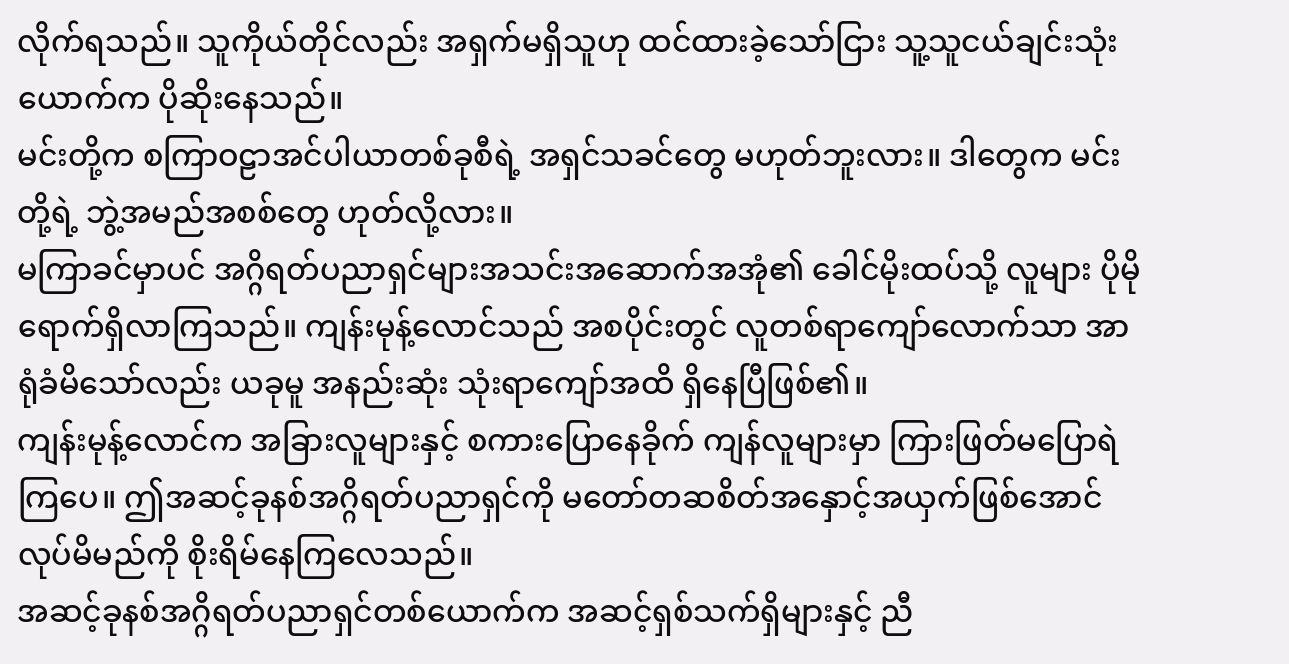လိုက်ရသည်။ သူကိုယ်တိုင်လည်း အရှက်မရှိသူဟု ထင်ထားခဲ့သော်ငြား သူ့သူငယ်ချင်းသုံးယောက်က ပိုဆိုးနေသည်။
မင်းတို့က စကြာဝဠာအင်ပါယာတစ်ခုစီရဲ့ အရှင်သခင်တွေ မဟုတ်ဘူးလား။ ဒါတွေက မင်းတို့ရဲ့ ဘွဲ့အမည်အစစ်တွေ ဟုတ်လို့လား။
မကြာခင်မှာပင် အဂ္ဂိရတ်ပညာရှင်များအသင်းအဆောက်အအုံ၏ ခေါင်မိုးထပ်သို့ လူများ ပိုမိုရောက်ရှိလာကြသည်။ ကျန်းမုန့်လောင်သည် အစပိုင်းတွင် လူတစ်ရာကျော်လောက်သာ အာရုံခံမိသော်လည်း ယခုမူ အနည်းဆုံး သုံးရာကျော်အထိ ရှိနေပြီဖြစ်၏။
ကျန်းမုန့်လောင်က အခြားလူများနှင့် စကားပြောနေခိုက် ကျန်လူများမှာ ကြားဖြတ်မပြောရဲကြပေ။ ဤအဆင့်ခုနစ်အဂ္ဂိရတ်ပညာရှင်ကို မတော်တဆစိတ်အနှောင့်အယှက်ဖြစ်အောင် လုပ်မိမည်ကို စိုးရိမ်နေကြလေသည်။
အဆင့်ခုနစ်အဂ္ဂိရတ်ပညာရှင်တစ်ယောက်က အဆင့်ရှစ်သက်ရှိများနှင့် ညီ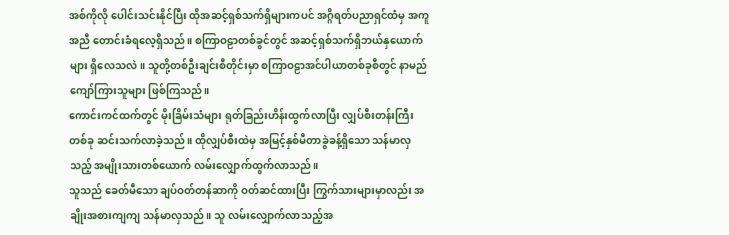အစ်ကိုလို ပေါင်းသင်းနိုင်ပြီး ထိုအဆင့်ရှစ်သက်ရှိများကပင် အဂ္ဂိရတ်ပညာရှင်ထံမှ အကူအညီ တောင်းခံရလေ့ရှိသည်။ စကြာဝဠာတစ်ခွင်တွင် အဆင့်ရှစ်သက်ရှိဘယ်နှယောက်များ ရှိလေသလဲ။ သူတို့တစ်ဦးချင်းစီတိုင်းမှာ စကြာဝဠာအင်ပါယာတစ်ခုစီတွင် နာမည်ကျော်ကြားသူများ ဖြစ်ကြသည်။
ကောင်းကင်ထက်တွင် မိုးခြိမ်းသံများ ရုတ်ခြည်းဟိန်းထွက်လာပြီး လျှပ်စီးတန်းကြီးတစ်ခု ဆင်းသက်လာခဲ့သည်။ ထိုလျှပ်စီးထဲမှ အမြင့်နှစ်မီတာခွဲခန့်ရှိသော သန်မာလှသည့် အမျိုးသားတစ်ယောက် လမ်းလျှောက်ထွက်လာသည်။
သူသည် ခေတ်မီသော ချပ်ဝတ်တန်ဆာကို ဝတ်ဆင်ထားပြီး ကြွက်သားများမှာလည်း အချိုးအစားကျကျ သန်မာလှသည်။ သူ လမ်းလျှောက်လာသည့်အ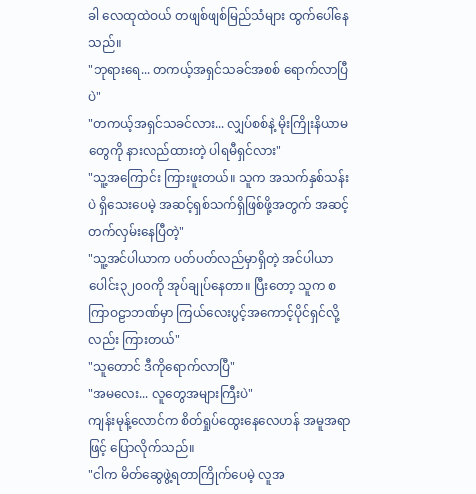ခါ လေထုထဲဝယ် တဖျစ်ဖျစ်မြည်သံများ ထွက်ပေါ်နေသည်။
"ဘုရားရေ... တကယ့်အရှင်သခင်အစစ် ရောက်လာပြီပဲ"
"တကယ့်အရှင်သခင်လား... လျှပ်စစ်နဲ့ မိုးကြိုးနိယာမတွေကို နားလည်ထားတဲ့ ပါရမီရှင်လား"
"သူ့အကြောင်း ကြားဖူးတယ်။ သူက အသက်နှစ်သန်းပဲ ရှိသေးပေမဲ့ အဆင့်ရှစ်သက်ရှိဖြစ်ဖို့အတွက် အဆင့်တက်လှမ်းနေပြီတဲ့"
"သူ့အင်ပါယာက ပတ်ပတ်လည်မှာရှိတဲ့ အင်ပါယာပေါင်း၃၂၀၀ကို အုပ်ချုပ်နေတာ။ ပြီးတော့ သူက စကြာဝဠာဘဏ်မှာ ကြယ်လေးပွင့်အကောင့်ပိုင်ရှင်လို့လည်း ကြားတယ်"
"သူတောင် ဒီကိုရောက်လာပြီ"
"အမလေး... လူတွေအများကြီးပဲ"
ကျန်းမုန့်လောင်က စိတ်ရှုပ်ထွေးနေလေဟန် အမူအရာဖြင့် ပြောလိုက်သည်။
"ငါက မိတ်ဆွေဖွဲ့ရတာကြိုက်ပေမဲ့ လူအ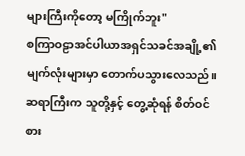များကြီးကိုတော့ မကြိုက်ဘူး"
စကြာဝဠာအင်ပါယာအရှင်သခင်အချို့၏ မျက်လုံးများမှာ တောက်ပသွားလေသည်။ ဆရာကြီးက သူတို့နှင့် တွေ့ဆုံရန် စိတ်ဝင်စား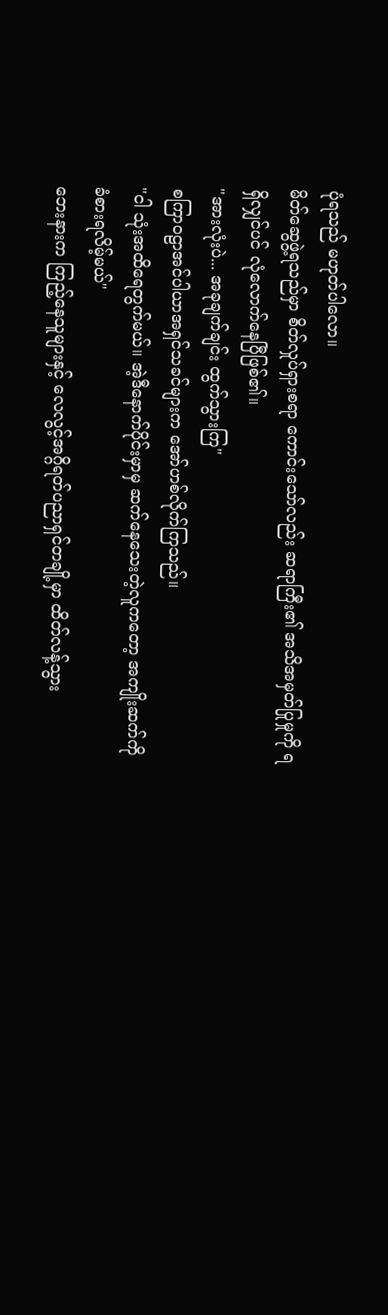ပုံရသည် မဟုတ်ပါလော။
မိတ်ဆွေဖွဲ့ရသည်မှာ စိတ်လှုပ်ရှားစရာ ကောင်းသော်လည်း ဆရာကြီး၏ အသိအမှတ်ပြုမှုကို ရရှိလျှင်ပင် လုံလောက်နေပြီဖြစ်၏။
"အားလုံးပဲ... အခုချက်ချင်း ထွက်သွားကြ"
စကြာဝဠာအင်ပါယာအရှင်သခင်များက အော်ဟစ်လိုက်ကြသည်။
"ငါ သုံးအထိရေတွက်မယ်။ အဲ့ဒီနောက်ပိုင်းမှာမှ ဆက်နေသေးတဲ့လူကတော့ အကျိုးဆက်ကို ခံစားရလိမ့်မယ်"
ဘေးနားက ကြည့်နေသူများနှင့် လေလွင့်အဂ္ဂိရတ်ပညာရှင်တချို့မှာ ထိတ်လန့်သွား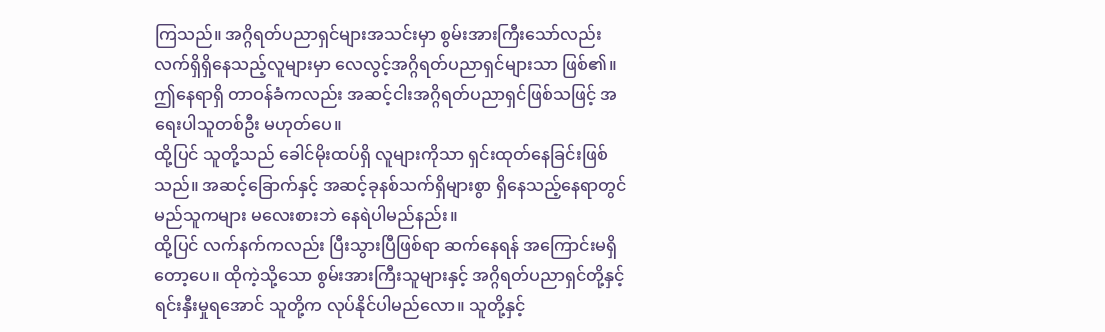ကြသည်။ အဂ္ဂိရတ်ပညာရှင်များအသင်းမှာ စွမ်းအားကြီးသော်လည်း လက်ရှိရှိနေသည့်လူများမှာ လေလွင့်အဂ္ဂိရတ်ပညာရှင်များသာ ဖြစ်၏။ ဤနေရာရှိ တာဝန်ခံကလည်း အဆင့်ငါးအဂ္ဂိရတ်ပညာရှင်ဖြစ်သဖြင့် အရေးပါသူတစ်ဦး မဟုတ်ပေ။
ထို့ပြင် သူတို့သည် ခေါင်မိုးထပ်ရှိ လူများကိုသာ ရှင်းထုတ်နေခြင်းဖြစ်သည်။ အဆင့်ခြောက်နှင့် အဆင့်ခုနစ်သက်ရှိများစွာ ရှိနေသည့်နေရာတွင် မည်သူကများ မလေးစားဘဲ နေရဲပါမည်နည်း။
ထို့ပြင် လက်နက်ကလည်း ပြီးသွားပြီဖြစ်ရာ ဆက်နေရန် အကြောင်းမရှိတော့ပေ။ ထိုကဲ့သို့သော စွမ်းအားကြီးသူများနှင့် အဂ္ဂိရတ်ပညာရှင်တို့နှင့် ရင်းနှီးမှုရအောင် သူတို့က လုပ်နိုင်ပါမည်လော။ သူတို့နှင့်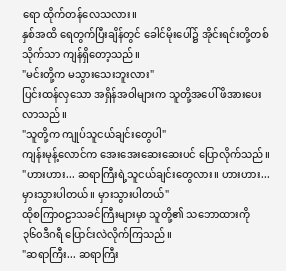ရော ထိုက်တန်လေသလား။
နှစ်အထိ ရေတွက်ပြီးချိန်တွင် ခေါင်မိုးပေါ်၌ အိုင်းရင်းတို့တစ်သိုက်သာ ကျန်ရှိတော့သည်။
"မင်းတို့က မသွားသေးဘူးလား"
ပြင်းထန်လှသော အရှိန်အဝါများက သူတို့အပေါ် ဖိအားပေးလာသည်။
"သူတို့က ကျုပ်သူငယ်ချင်းတွေပါ"
ကျန်းမုန့်လောင်က အေးအေးဆေးဆေးပင် ပြောလိုက်သည်။
"ဟားဟား... ဆရာကြီးရဲ့သူငယ်ချင်းတွေလား။ ဟားဟား... မှားသွားပါတယ်။ မှားသွားပါတယ်"
ထိုစကြာဝဠာသခင်ကြီးများမှာ သူတို့၏ သဘောထားကို ၃၆၀ဒီဂရီ ပြောင်းလဲလိုက်ကြသည်။
"ဆရာကြီး... ဆရာကြီး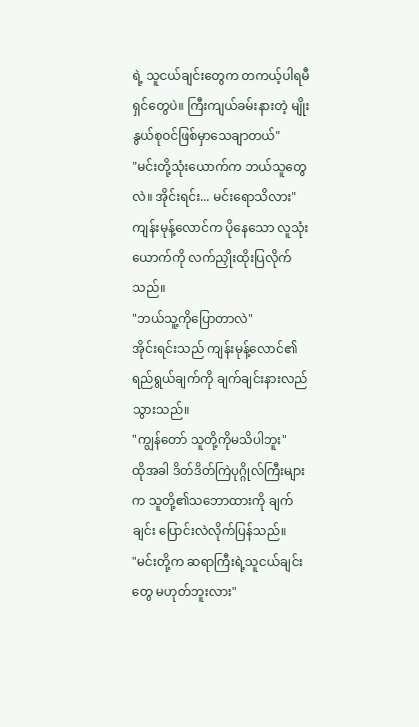ရဲ့ သူငယ်ချင်းတွေက တကယ့်ပါရမီရှင်တွေပဲ။ ကြီးကျယ်ခမ်းနားတဲ့ မျိုးနွယ်စုဝင်ဖြစ်မှာသေချာတယ်"
"မင်းတို့သုံးယောက်က ဘယ်သူတွေလဲ။ အိုင်းရင်း... မင်းရောသိလား"
ကျန်းမုန့်လောင်က ပိုနေသော လူသုံးယောက်ကို လက်ညှိုးထိုးပြလိုက်သည်။
"ဘယ်သူ့ကိုပြောတာလဲ"
အိုင်းရင်းသည် ကျန်းမုန့်လောင်၏ ရည်ရွယ်ချက်ကို ချက်ချင်းနားလည်သွားသည်။
"ကျွန်တော် သူတို့ကိုမသိပါဘူး"
ထိုအခါ ဒိတ်ဒိတ်ကြဲပုဂ္ဂိုလ်ကြီးများက သူတို့၏သဘောထားကို ချက်ချင်း ပြောင်းလဲလိုက်ပြန်သည်။
"မင်းတို့က ဆရာကြီးရဲ့သူငယ်ချင်းတွေ မဟုတ်ဘူးလား"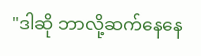"ဒါဆို ဘာလို့ဆက်နေနေ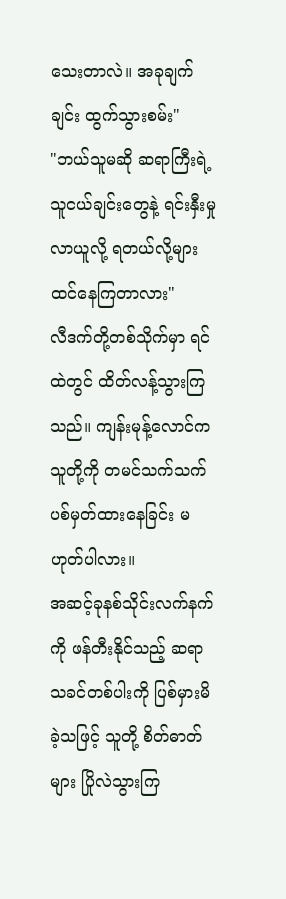သေးတာလဲ။ အခုချက်ချင်း ထွက်သွားစမ်း"
"ဘယ်သူမဆို ဆရာကြီးရဲ့သူငယ်ချင်းတွေနဲ့ ရင်းနှီးမှုလာယူလို့ ရတယ်လို့များ ထင်နေကြတာလား"
လီဒက်တို့တစ်သိုက်မှာ ရင်ထဲတွင် ထိတ်လန့်သွားကြသည်။ ကျန်းမုန့်လောင်က သူတို့ကို တမင်သက်သက် ပစ်မှတ်ထားနေခြင်း မဟုတ်ပါလား။
အဆင့်ခုနစ်သိုင်းလက်နက်ကို ဖန်တီးနိုင်သည့် ဆရာသခင်တစ်ပါးကို ပြစ်မှားမိခဲ့သဖြင့် သူတို့ စိတ်ဓာတ်များ ပြိုလဲသွားကြ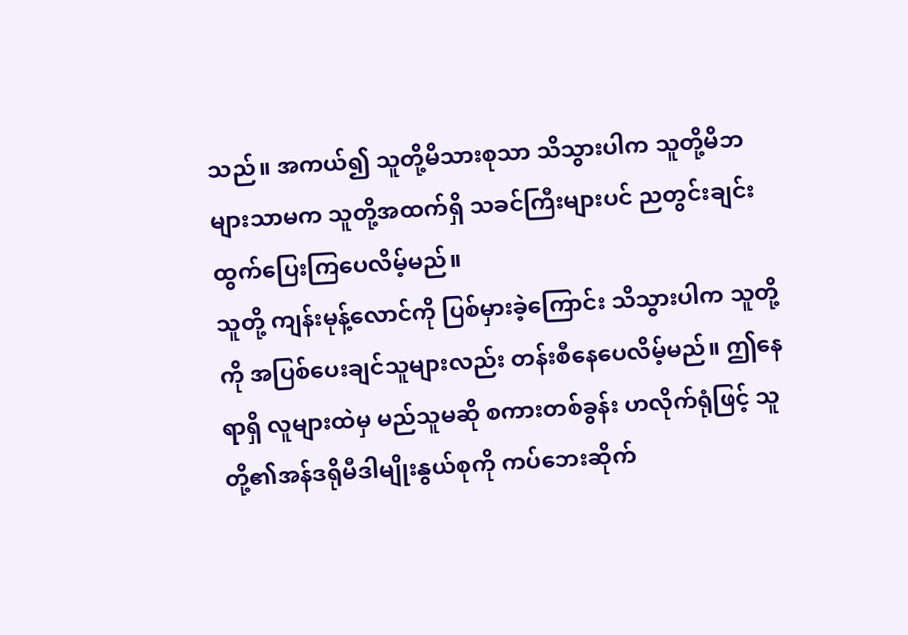သည်။ အကယ်၍ သူတို့မိသားစုသာ သိသွားပါက သူတို့မိဘများသာမက သူတို့အထက်ရှိ သခင်ကြီးများပင် ညတွင်းချင်း ထွက်ပြေးကြပေလိမ့်မည်။
သူတို့ ကျန်းမုန့်လောင်ကို ပြစ်မှားခဲ့ကြောင်း သိသွားပါက သူတို့ကို အပြစ်ပေးချင်သူများလည်း တန်းစီနေပေလိမ့်မည်။ ဤနေရာရှိ လူများထဲမှ မည်သူမဆို စကားတစ်ခွန်း ဟလိုက်ရုံဖြင့် သူတို့၏အန်ဒရိုမီဒါမျိုးနွယ်စုကို ကပ်ဘေးဆိုက်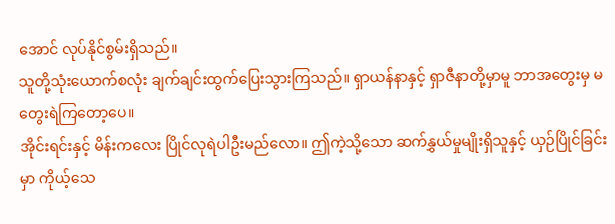အောင် လုပ်နိုင်စွမ်းရှိသည်။
သူတို့သုံးယောက်စလုံး ချက်ချင်းထွက်ပြေးသွားကြသည်။ ရှာယန်နာနှင့် ရှာဇီနာတို့မှာမူ ဘာအတွေးမှ မတွေးရဲကြတော့ပေ။
အိုင်းရင်းနှင့် မိန်းကလေး ပြိုင်လုရဲပါဦးမည်လော။ ဤကဲ့သို့သော ဆက်နွှယ်မှုမျိုးရှိသူနှင့် ယှဉ်ပြိုင်ခြင်းမှာ ကိုယ့်သေ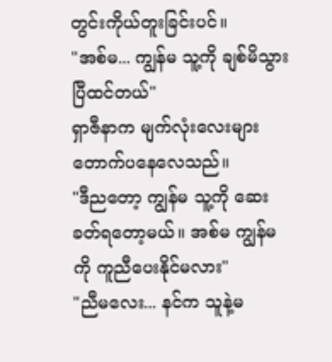တွင်းကိုယ်တူးခြင်းပင်။
"အစ်မ... ကျွန်မ သူ့ကို ချစ်မိသွားပြီထင်တယ်"
ရှာဇီနာက မျက်လုံးလေးများ တောက်ပနေလေသည်။
"ဒီညတော့ ကျွန်မ သူ့ကို ဆေးခတ်ရတော့မယ်။ အစ်မ ကျွန်မကို ကူညီပေးနိုင်မလား"
"ညီမလေး... နင်က သူနဲ့မ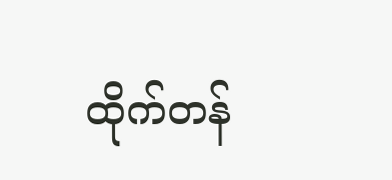ထိုက်တန်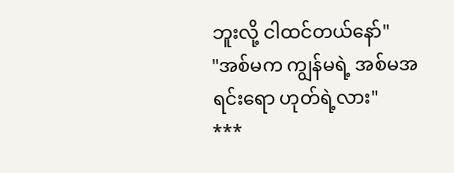ဘူးလို့ ငါထင်တယ်နော်"
"အစ်မက ကျွန်မရဲ့ အစ်မအရင်းရော ဟုတ်ရဲ့လား"
***